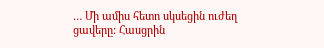… Մի ամիս հետո սկսեցին ուժեղ ցավերը: Հասցրին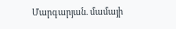Մարգարյան. մամայի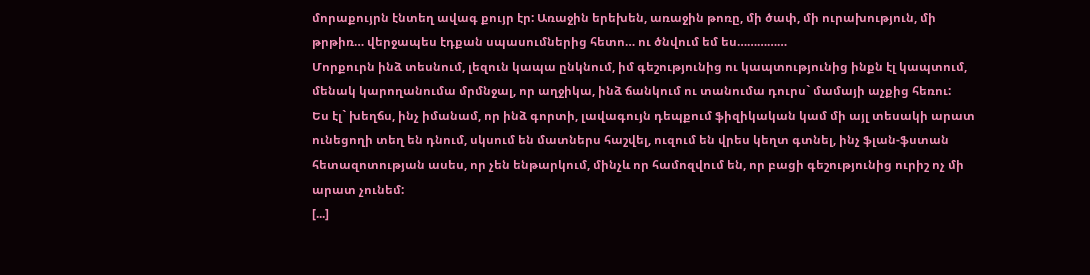մորաքույրն էնտեղ ավագ քույր էր: Առաջին երեխեն, առաջին թոռը, մի ծափ, մի ուրախություն, մի թրթիռ… վերջապես էդքան սպասումներից հետո… ու ծնվում եմ ես……………
Մորքուրն ինձ տեսնում, լեզուն կապա ընկնում, իմ գեշությունից ու կապտությունից ինքն էլ կապտում, մենակ կարողանումա մրմնջալ, որ աղջիկա, ինձ ճանկում ու տանումա դուրս` մամայի աչքից հեռու:
Ես էլ` խեղճս, ինչ իմանամ, որ ինձ գորտի, լավագույն դեպքում ֆիզիկական կամ մի այլ տեսակի արատ ունեցողի տեղ են դնում, սկսում են մատներս հաշվել, ուզում են վրես կեղտ գտնել, ինչ ֆլան-ֆստան հետազոտության ասես, որ չեն ենթարկում, մինչև որ համոզվում են, որ բացի գեշությունից ուրիշ ոչ մի արատ չունեմ:
[...]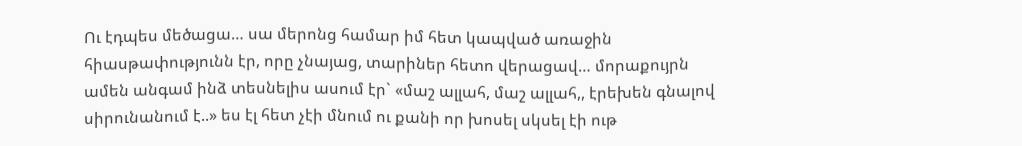Ու էդպես մեծացա… սա մերոնց համար իմ հետ կապված առաջին հիասթափությունն էր, որը չնայաց, տարիներ հետո վերացավ… մորաքույրն ամեն անգամ ինձ տեսնելիս ասում էր` «մաշ ալլահ, մաշ ալլահ,, էրեխեն գնալով սիրունանում է..» ես էլ հետ չէի մնում ու քանի որ խոսել սկսել էի ութ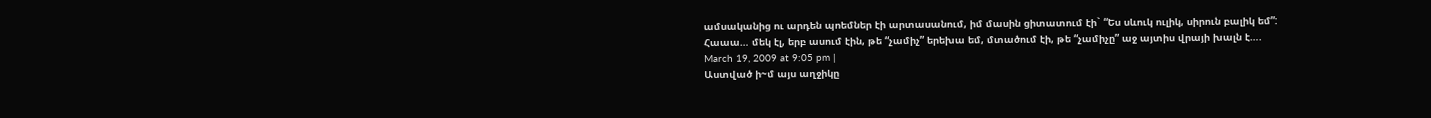ամսականից ու արդեն պոեմներ էի արտասանում, իմ մասին ցիտատում էի` “Ես սևուկ ուլիկ, սիրուն բալիկ եմ”: Հաաա… մեկ էլ, երբ ասում էին, թե “չամիչ” երեխա եմ, մտածում էի, թե “չամիչը” աջ այտիս վրայի խալն է….
March 19, 2009 at 9:05 pm |
Աստված ի~մ այս աղջիկը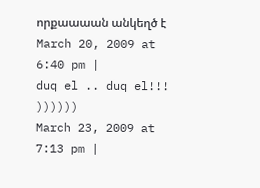որքաաաան անկեղծ է
March 20, 2009 at 6:40 pm |
duq el .. duq el!!!
))))))
March 23, 2009 at 7:13 pm |